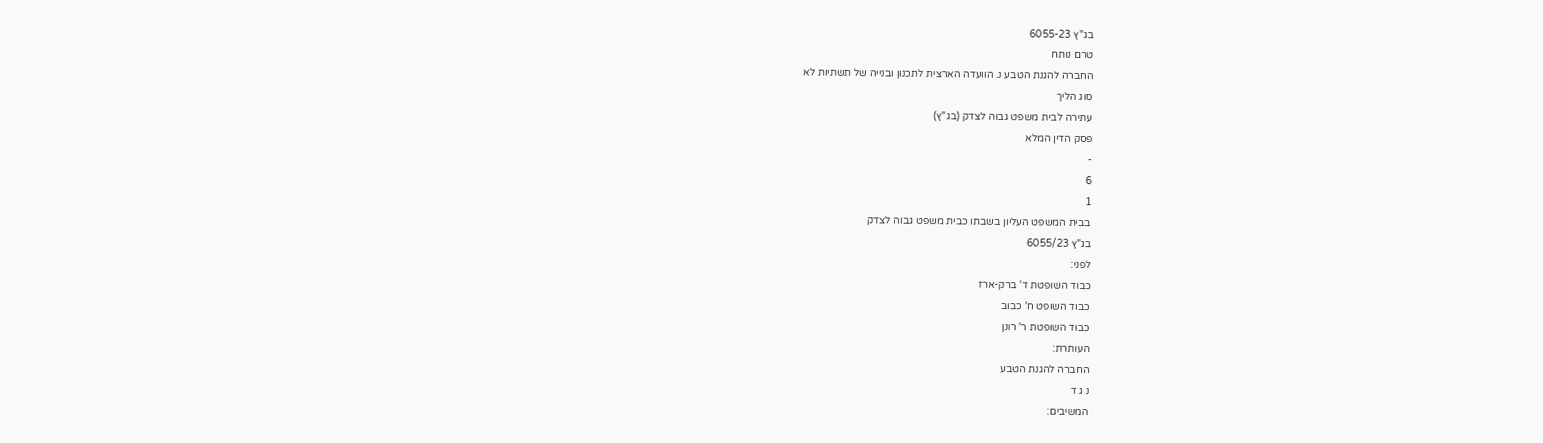בג"ץ 6055-23
טרם נותח
החברה להגנת הטבע נ. הוועדה הארצית לתכנון ובנייה של תשתיות לא
סוג הליך
עתירה לבית משפט גבוה לצדק (בג"ץ)
פסק הדין המלא
-
6
1
בבית המשפט העליון בשבתו כבית משפט גבוה לצדק
בג"ץ 6055/23
לפני:
כבוד השופטת ד' ברק-ארז
כבוד השופט ח' כבוב
כבוד השופטת ר' רונן
העותרת:
החברה להגנת הטבע
נ ג ד
המשיבים: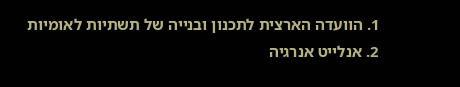1. הוועדה הארצית לתכנון ובנייה של תשתיות לאומיות
2. אנלייט אנרגיה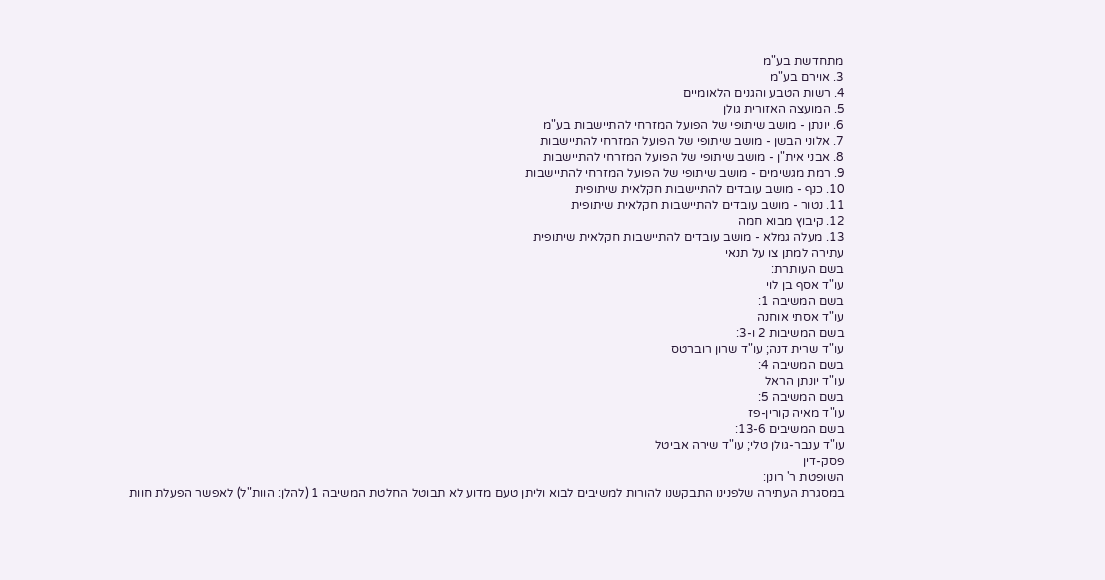מתחדשת בע"מ
3. אוירם בע"מ
4. רשות הטבע והגנים הלאומיים
5. המועצה האזורית גולן
6. יונתן - מושב שיתופי של הפועל המזרחי להתיישבות בע"מ
7. אלוני הבשן - מושב שיתופי של הפועל המזרחי להתיישבות
8. אבני אית"ן - מושב שיתופי של הפועל המזרחי להתיישבות
9. רמת מגשימים - מושב שיתופי של הפועל המזרחי להתיישבות
10. כנף - מושב עובדים להתיישבות חקלאית שיתופית
11. נטור - מושב עובדים להתיישבות חקלאית שיתופית
12. קיבוץ מבוא חמה
13. מעלה גמלא - מושב עובדים להתיישבות חקלאית שיתופית
עתירה למתן צו על תנאי
בשם העותרת:
עו"ד אסף בן לוי
בשם המשיבה 1:
עו"ד אסתי אוחנה
בשם המשיבות 2 ו-3:
עו"ד שרית דנה; עו"ד שרון רוברטס
בשם המשיבה 4:
עו"ד יונתן הראל
בשם המשיבה 5:
עו"ד מאיה קורין-פז
בשם המשיבים 13-6:
עו"ד ענבר-גולן טלי; עו"ד שירה אביטל
פסק-דין
השופטת ר' רונן:
במסגרת העתירה שלפנינו התבקשנו להורות למשיבים לבוא וליתן טעם מדוע לא תבוטל החלטת המשיבה 1 (להלן: הוות"ל) לאפשר הפעלת חוות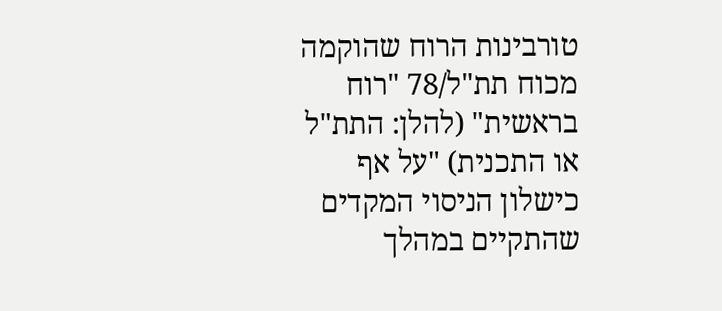טורבינות הרוח שהוקמה מכוח תת"ל/78 "רוח בראשית" (להלן: התת"ל או התכנית) "על אף כישלון הניסוי המקדים שהתקיים במהלך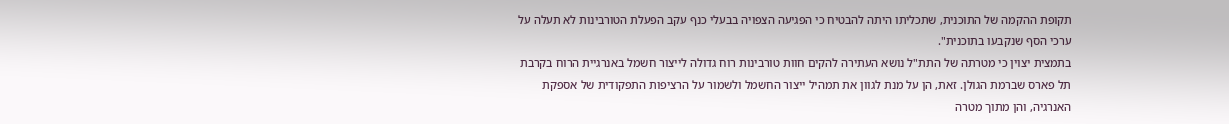תקופת ההקמה של התוכנית, שתכליתו היתה להבטיח כי הפגיעה הצפויה בבעלי כנף עקב הפעלת הטורבינות לא תעלה על ערכי הסף שנקבעו בתוכנית".
בתמצית יצוין כי מטרתה של התת"ל נושא העתירה להקים חוות טורבינות רוח גדולה לייצור חשמל באנרגיית הרוח בקרבת תל פארס שברמת הגולן. זאת, הן על מנת לגוון את תמהיל ייצור החשמל ולשמור על הרציפות התפקודית של אספקת האנרגיה, והן מתוך מטרה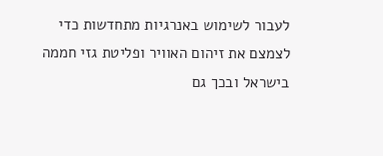לעבור לשימוש באנרגיות מתחדשות כדי לצמצם את זיהום האוויר ופליטת גזי חממה בישראל ובכך גם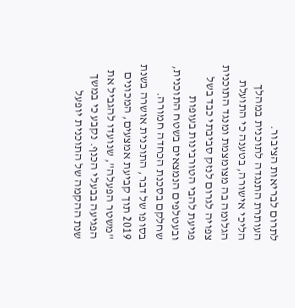לתרום לבריאות הציבור.
העותרת התנגדה לתוכנית במהלך הליכי אישורה, בטענה כי התועלת הגלומה בה מצומצמת ומנגד התוכנית צפויה לגרום לנזק סביבתי כבד בשל פגיעת להבי הטורבינות בעופות ובעטלפים הנמצאים בשטח התוכנית, שחלקם בסכנת הכחדה חמורה. בסופו של דבר, התוכנית אושרה בשנת 2019 תוך קביעת אמצעים, המכונים "משטר הפעלה", שנועדו להגביל את הפגיעה בבעלי הכנף. נקבע כי במשך שנת ההקמה של התוכנית יופעל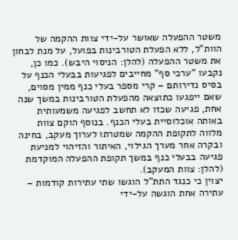משטר ההפעלה שאושר על-ידי צוות ההקמה של הוות"ל, ללא הפעלת הטורבינות בפועל, על מנת לבחון את משטר ההפעלה (להלן: הניסוי היבש). כמו כן, נקבעו "ערכי סף" מחייבים לפגיעות בבעלי הכנף על בסיס נדירותם – קרי מספר בעלי כנף ממין מסוים, שאם ייפגעו כתוצאה מהפעלת הטורבינות במשך שנה אחת, פגיעה שכזו לא תחשב לפגיעה משמעותית באותה אוכלוסיית בעלי הכנף. בנוסף הוקם צוות מלווה לתקופת ההקמה שמטרתו לערוך מעקב, בחינה ובקרה אחר מערך הגילוי, האיתור והזיהוי למניעת פגיעה בבעלי כנף במשך תקופת ההפעלה המוקדמת (להלן: צוות המעקב).
יצוין כי כנגד התת"ל הוגשו שתי עתירות קודמות – עתירה אחת הוגשה על-ידי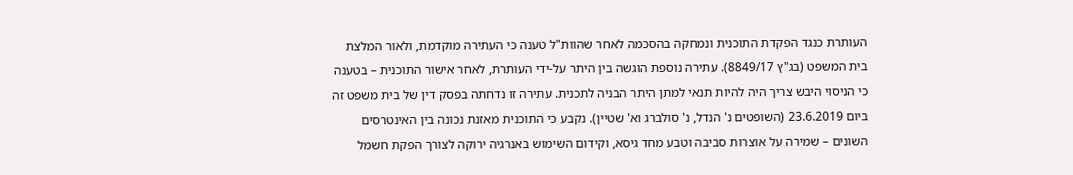העותרת כנגד הפקדת התוכנית ונמחקה בהסכמה לאחר שהוות"ל טענה כי העתירה מוקדמת, ולאור המלצת בית המשפט (בג"ץ 8849/17). עתירה נוספת הוגשה בין היתר על-ידי העותרת, לאחר אישור התוכנית – בטענה כי הניסוי היבש צריך היה להיות תנאי למתן היתר הבניה לתכנית. עתירה זו נדחתה בפסק דין של בית משפט זה ביום 23.6.2019 (השופטים נ' הנדל, נ' סולברג וא' שטיין). נקבע כי התוכנית מאזנת נכונה בין האינטרסים השונים – שמירה על אוצרות סביבה וטבע מחד גיסא, וקידום השימוש באנרגיה ירוקה לצורך הפקת חשמל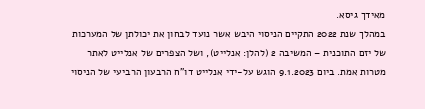מאידך גיסא.
במהלך שנת 2022 התקיים הניסוי היבש אשר נועד לבחון את יכולתן של המערכות של יזם התוכנית – המשיבה 2 (להלן: אנלייט), ושל הצפרים של אנלייט לאתר מטרות אמת. ביום 9.1.2023 הוגש על-ידי אנלייט דו"ח הרבעון הרביעי של הניסוי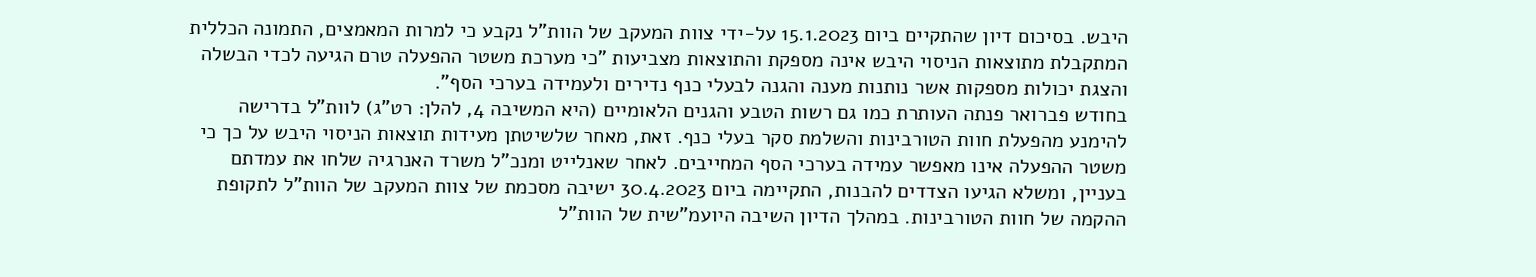היבש. בסיכום דיון שהתקיים ביום 15.1.2023 על-ידי צוות המעקב של הוות"ל נקבע כי למרות המאמצים, התמונה הכללית המתקבלת מתוצאות הניסוי היבש אינה מספקת והתוצאות מצביעות "כי מערכת משטר ההפעלה טרם הגיעה לכדי הבשלה והצגת יכולות מספקות אשר נותנות מענה והגנה לבעלי כנף נדירים ולעמידה בערכי הסף".
בחודש פברואר פנתה העותרת כמו גם רשות הטבע והגנים הלאומיים (היא המשיבה 4, להלן: רט"ג) לוות"ל בדרישה להימנע מהפעלת חוות הטורבינות והשלמת סקר בעלי כנף. זאת, מאחר שלשיטתן מעידות תוצאות הניסוי היבש על כך כי משטר ההפעלה אינו מאפשר עמידה בערכי הסף המחייבים. לאחר שאנלייט ומנכ"ל משרד האנרגיה שלחו את עמדתם בעניין, ומשלא הגיעו הצדדים להבנות, התקיימה ביום 30.4.2023 ישיבה מסכמת של צוות המעקב של הוות"ל לתקופת ההקמה של חוות הטורבינות. במהלך הדיון השיבה היועמ"שית של הוות"ל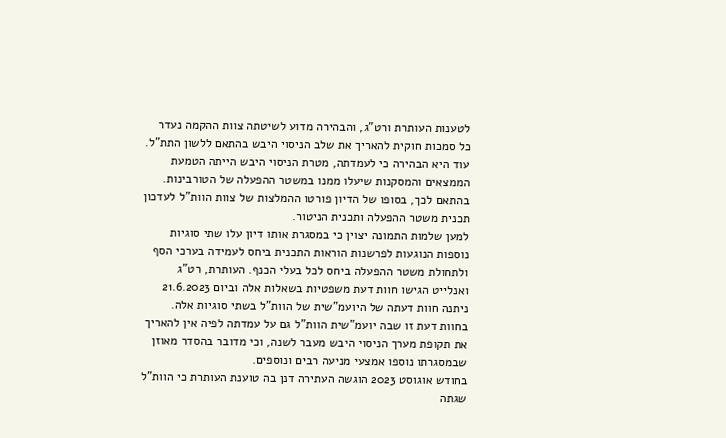לטענות העותרת ורט"ג, והבהירה מדוע לשיטתה צוות ההקמה נעדר כל סמכות חוקית להאריך את שלב הניסוי היבש בהתאם ללשון התת"ל. עוד היא הבהירה כי לעמדתה, מטרת הניסוי היבש הייתה הטמעת הממצאים והמסקנות שיעלו ממנו במשטר ההפעלה של הטורבינות. בהתאם לכך, בסופו של הדיון פורטו ההמלצות של צוות הוות"ל לעדכון תכנית משטר ההפעלה ותכנית הניטור.
למען שלמות התמונה יצוין כי במסגרת אותו דיון עלו שתי סוגיות נוספות הנוגעות לפרשנות הוראות התכנית ביחס לעמידה בערכי הסף ולתחולת משטר ההפעלה ביחס לכל בעלי הכנף. העותרת, רט"ג ואנלייט הגישו חוות דעת משפטיות בשאלות אלה וביום 21.6.2023 ניתנה חוות דעתה של היועמ"שית של הוות"ל בשתי סוגיות אלה. בחוות דעת זו שבה יועמ"שית הוות"ל גם על עמדתה לפיה אין להאריך את תקופת מערך הניסוי היבש מעבר לשנה, וכי מדובר בהסדר מאוזן שבמסגרתו נוספו אמצעי מניעה רבים ונוספים.
בחודש אוגוסט 2023 הוגשה העתירה דנן בה טוענת העותרת כי הוות"ל שגתה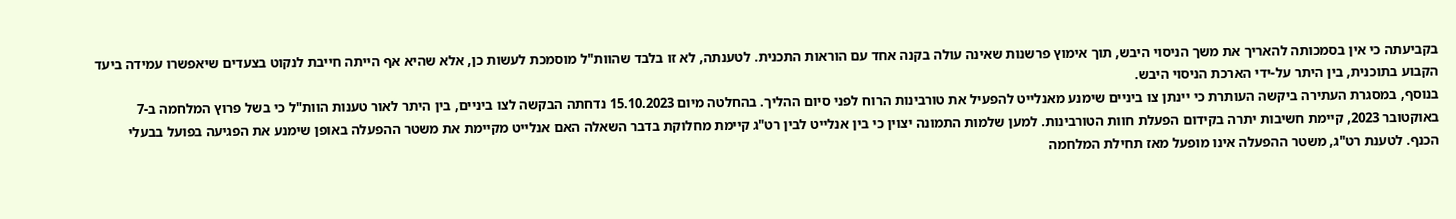בקביעתה כי אין בסמכותה להאריך את משך הניסוי היבש, תוך אימוץ פרשנות שאינה עולה בקנה אחד עם הוראות התכנית. לטענתה, לא זו בלבד שהוות"ל מוסמכת לעשות כן, אלא שהיא אף הייתה חייבת לנקוט בצעדים שיאפשרו עמידה ביעד הקבוע בתוכנית, בין היתר על-ידי הארכת הניסוי היבש.
בנוסף, במסגרת העתירה ביקשה העותרת כי יינתן צו ביניים שימנע מאנלייט להפעיל את טורבינות הרוח לפני סיום ההליך. בהחלטה מיום 15.10.2023 נדחתה הבקשה לצו ביניים, בין היתר לאור טענות הוות"ל כי בשל פרוץ המלחמה ב-7 באוקטובר 2023, קיימת חשיבות יתרה בקידום הפעלת חוות הטורבינות. למען שלמות התמונה יצוין כי בין אנלייט לבין רט"ג קיימת מחלוקת בדבר השאלה האם אנלייט מקיימת את משטר ההפעלה באופן שימנע את הפגיעה בפועל בבעלי הכנף. לטענת רט"ג, משטר ההפעלה אינו מופעל מאז תחילת המלחמה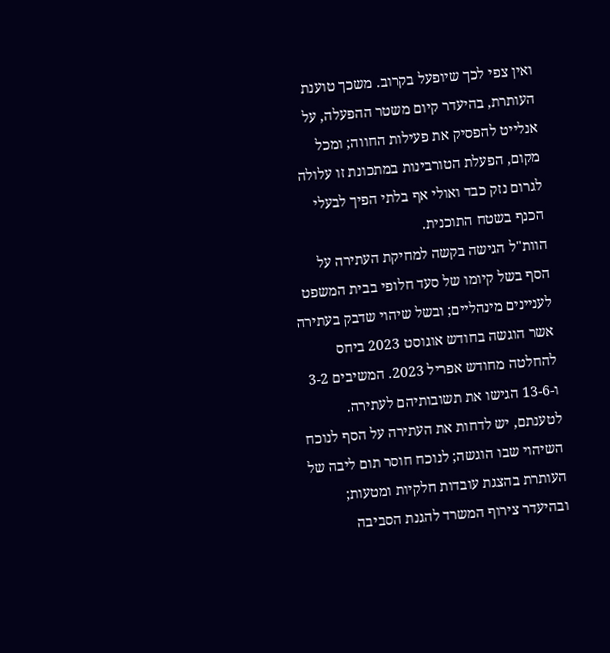ואין צפי לכך שיופעל בקרוב. משכך טוענת העותרת, בהיעדר קיום משטר ההפעלה, על אנלייט להפסיק את פעילות החווה; ומכל מקום, הפעלת הטורבינות במתכונת זו עלולה לגרום נזק כבד ואולי אף בלתי הפיך לבעלי הכנף בשטח התוכנית.
הוות"ל הגישה בקשה למחיקת העתירה על הסף בשל קיומו של סעד חלופי בבית המשפט לעניינים מינהליים; ובשל שיהוי שדבק בעתירה אשר הוגשה בחודש אוגוסט 2023 ביחס להחלטה מחודש אפריל 2023. המשיבים 3-2 ו-13-6 הגישו את תשובותיהם לעתירה. לטענתם, יש לדחות את העתירה על הסף לנוכח השיהוי שבו הוגשה; לנוכח חוסר תום ליבה של העותרת בהצגת עובדות חלקיות ומטעות; ובהיעדר צירוף המשרד להגנת הסביבה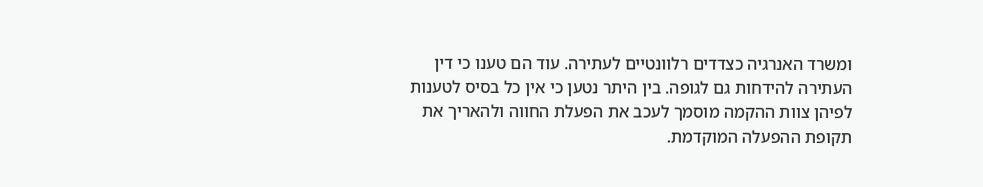ומשרד האנרגיה כצדדים רלוונטיים לעתירה. עוד הם טענו כי דין העתירה להידחות גם לגופה. בין היתר נטען כי אין כל בסיס לטענות לפיהן צוות ההקמה מוסמך לעכב את הפעלת החווה ולהאריך את תקופת ההפעלה המוקדמת.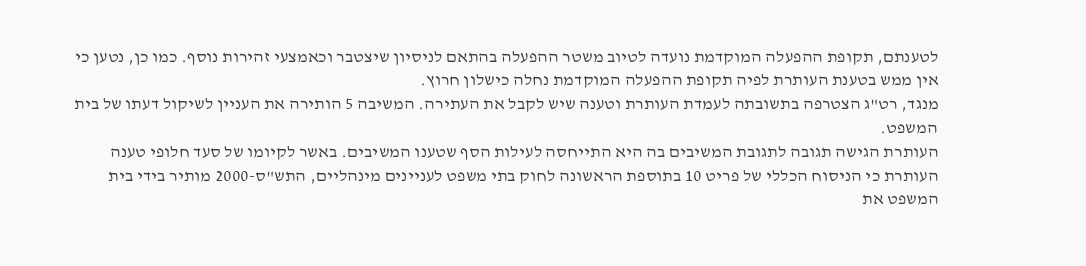לטענתם, תקופת ההפעלה המוקדמת נועדה לטיוב משטר ההפעלה בהתאם לניסיון שיצטבר וכאמצעי זהירות נוסף. כמו כן, נטען כי אין ממש בטענת העותרת לפיה תקופת ההפעלה המוקדמת נחלה כישלון חרוץ.
מנגד, רט"ג הצטרפה בתשובתה לעמדת העותרת וטענה שיש לקבל את העתירה. המשיבה 5 הותירה את העניין לשיקול דעתו של בית המשפט.
העותרת הגישה תגובה לתגובת המשיבים בה היא התייחסה לעילות הסף שטענו המשיבים. באשר לקיומו של סעד חלופי טענה העותרת כי הניסוח הכללי של פריט 10 בתוספת הראשונה לחוק בתי משפט לעניינים מינהליים, התש"ס-2000 מותיר בידי בית המשפט את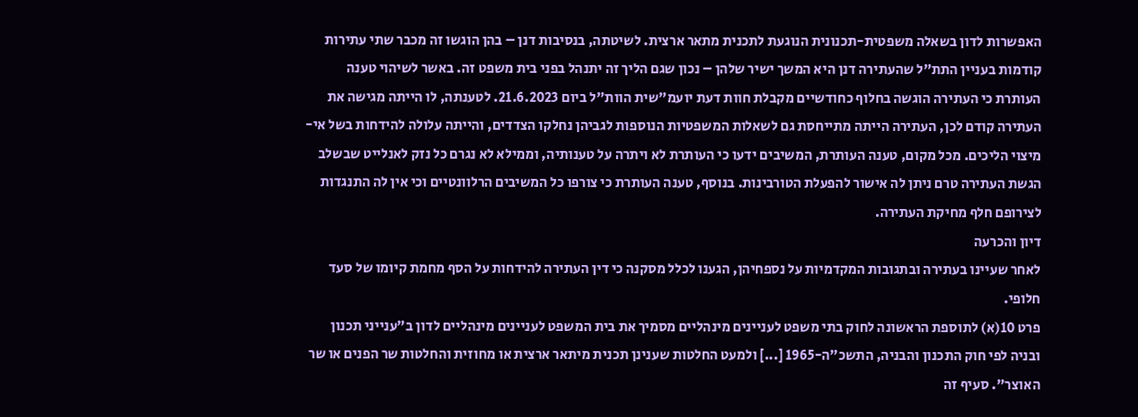האפשרות לדון בשאלה משפטית-תכנונית הנוגעת לתכנית מתאר ארצית. לשיטתה, בנסיבות דנן – בהן הוגשו זה מכבר שתי עתירות קודמות בעניין התת"ל שהעתירה דנן היא המשך ישיר שלהן – נכון שגם הליך זה יתנהל בפני בית משפט זה. באשר לשיהוי טענה העותרת כי העתירה הוגשה בחלוף כחודשיים מקבלת חוות דעת יועמ"שית הוות"ל ביום 21.6.2023. לטענתה, לו הייתה מגישה את העתירה קודם לכן, העתירה הייתה מתייחסת גם לשאלות המשפטיות הנוספות לגביהן נחלקו הצדדים, והייתה עלולה להידחות בשל אי-מיצוי הליכים. מכל מקום, טענה העותרת, המשיבים ידעו כי העותרת לא ויתרה על טענותיה, וממילא לא נגרם כל נזק לאנלייט שבשלב הגשת העתירה טרם ניתן לה אישור להפעלת הטורבינות. בנוסף, טענה העותרת כי צורפו כל המשיבים הרלוונטיים וכי אין לה התנגדות לצירופם חלף מחיקת העתירה.
דיון והכרעה
לאחר שעיינו בעתירה ובתגובות המקדמיות על נספחיהן, הגענו לכלל מסקנה כי דין העתירה להידחות על הסף מחמת קיומו של סעד חלופי.
פרט 10(א) לתוספת הראשונה לחוק בתי משפט לעניינים מינהליים מסמיך את בית המשפט לעניינים מינהליים לדון ב"ענייני תכנון ובניה לפי חוק התכנון והבניה, התשכ"ה-1965 [...] ולמעט החלטות שענינן תכנית מיתאר ארצית או מחוזית והחלטות שר הפנים או שר האוצר". סעיף זה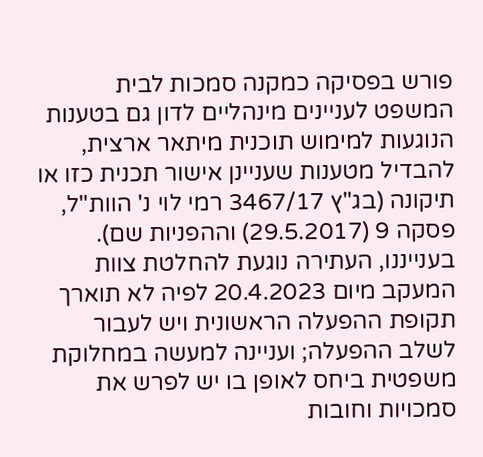פורש בפסיקה כמקנה סמכות לבית המשפט לעניינים מינהליים לדון גם בטענות הנוגעות למימוש תוכנית מיתאר ארצית, להבדיל מטענות שעניינן אישור תכנית כזו או תיקונה (בג"ץ 3467/17 רמי לוי נ' הוות"ל, פסקה 9 (29.5.2017) וההפניות שם).
בענייננו, העתירה נוגעת להחלטת צוות המעקב מיום 20.4.2023 לפיה לא תוארך תקופת ההפעלה הראשונית ויש לעבור לשלב ההפעלה; ועניינה למעשה במחלוקת משפטית ביחס לאופן בו יש לפרש את סמכויות וחובות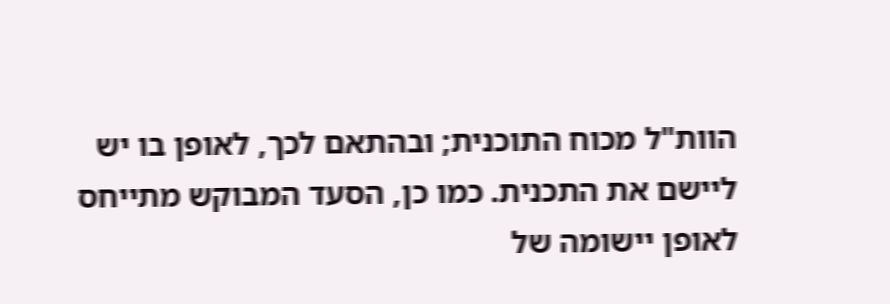הוות"ל מכוח התוכנית; ובהתאם לכך, לאופן בו יש ליישם את התכנית. כמו כן, הסעד המבוקש מתייחס לאופן יישומה של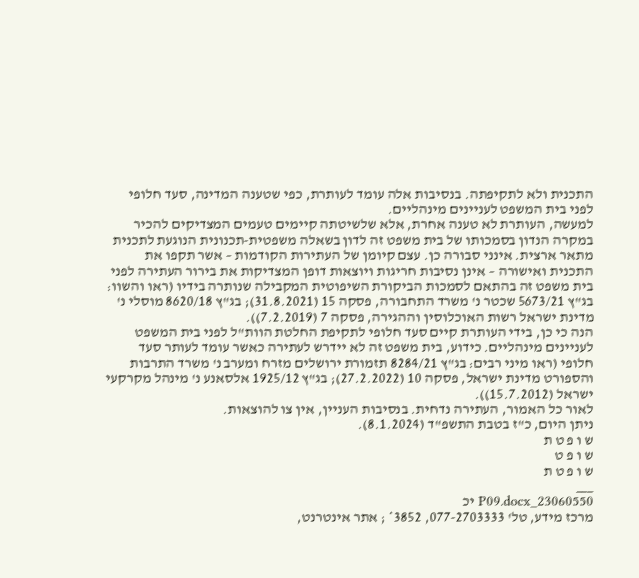התכנית ולא לתקיפתה. בנסיבות אלה עומד לעותרת, כפי שטענה המדינה, סעד חלופי לפני בית המשפט לעניינים מינהליים.
למעשה, העותרת לא טענה אחרת, אלא שלשיטתה קיימים טעמים המצדיקים להכיר במקרה הנדון בסמכותו של בית משפט זה לדון בשאלה משפטית-תכנונית הנוגעת לתכנית מתאר ארצית. אינני סבורה כן. עצם קיומן של העתירות הקודמות – אשר תקפו את התכנית ואישורה – אינן נסיבות חריגות ויוצאות דופן המצדיקות את בירור העתירה לפני בית משפט זה בהתאם לסמכות הביקורת השיפוטית המקבילה שנותרה בידיו (ראו והשוו: בג"ץ 5673/21 שכטר נ' משרד התחבורה, פסקה 15 (31.8.2021); בג"ץ 8620/18 מוסלי נ' מדינת ישראל רשות האוכלוסין וההגירה, פסקה 7 (7.2.2019)).
הנה כי כן, בידי העותרת קיים סעד חלופי לתקיפת החלטת הוות"ל לפני בית המשפט לעניינים מינהליים. כידוע, בית משפט זה לא יידרש לעתירה כאשר עומד לעותר סעד חלופי (ראו מיני רבים: בג"ץ 8284/21 תזמורת ירושלים מזרח ומערב נ' משרד התרבות והספורט מדינת ישראל, פסקה 10 (27.2.2022); בג"ץ 1925/12 אלסאנע נ' מינהל מקרקעי ישראל (15.7.2012)).
לאור כל האמור, העתירה נדחית. בנסיבות העניין, אין צו להוצאות.
ניתן היום, כ"ז בטבת התשפ"ד (8.1.2024).
ש ו פ ט ת
ש ו פ ט
ש ו פ ט ת
___
23060550_P09.docx יכ
מרכז מידע, טל' 077-2703333, 3852* ; אתר אינטרנט,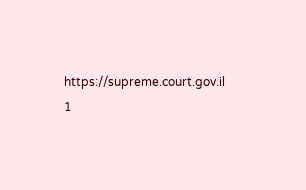https://supreme.court.gov.il
1